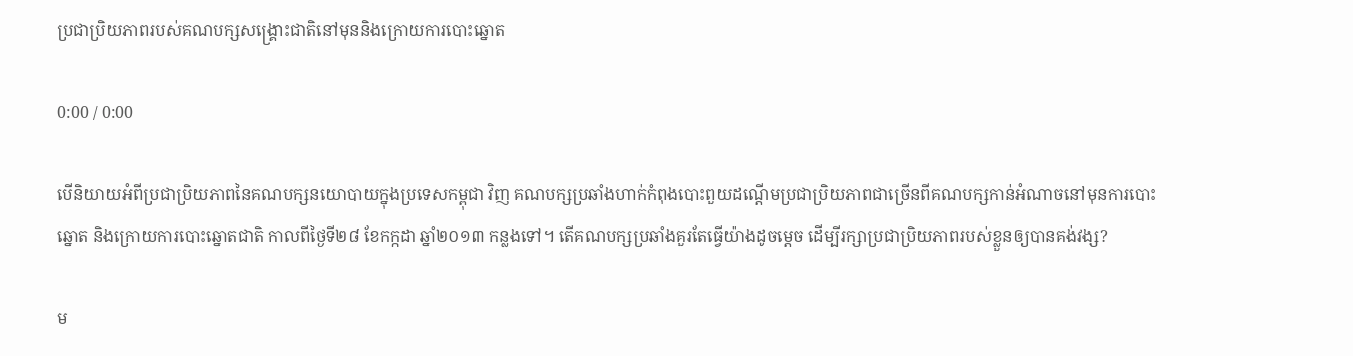ប្រជាប្រិយភាពរបស់គណបក្សសង្គ្រោះជាតិនៅមុននិងក្រោយការបោះឆ្នោត

0:00 / 0:00

បើនិយាយអំពីប្រជាប្រិយភាពនៃគណបក្សនយោបាយក្នុងប្រទេសកម្ពុជា វិញ គណបក្សប្រឆាំងហាក់កំពុងបោះពួយដណ្ដើមប្រជាប្រិយភាពជាច្រើនពីគណបក្សកាន់អំណាចនៅមុនការបោះឆ្នោត និងក្រោយការបោះឆ្នោតជាតិ កាលពីថ្ងៃទី២៨ ខែកក្កដា ឆ្នាំ២០១៣ កន្លងទៅ។ តើគណបក្សប្រឆាំងគួរតែធ្វើយ៉ាងដូចម្តេច ដើម្បីរក្សាប្រជាប្រិយភាពរបស់ខ្លួនឲ្យបានគង់វង្ស?

ម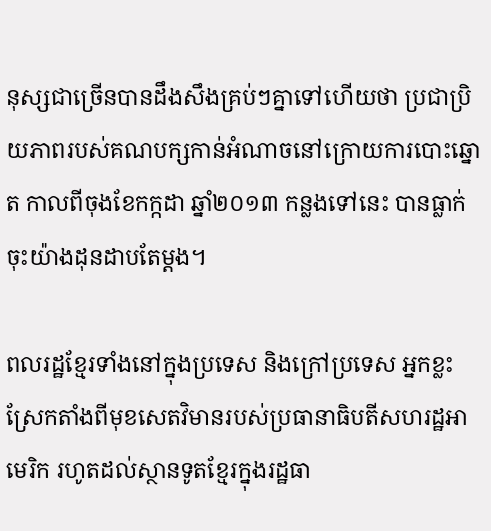នុស្សជាច្រើនបានដឹងសឹងគ្រប់ៗគ្នាទៅហើយថា ប្រជាប្រិយភាពរបស់គណបក្សកាន់អំណាចនៅក្រោយការបោះឆ្នោត កាលពីចុងខែកក្កដា ឆ្នាំ២០១៣ កន្លងទៅនេះ បានធ្លាក់ចុះយ៉ាងដុនដាបតែម្តង។

ពលរដ្ឋខ្មែរទាំងនៅក្នុងប្រទេស និងក្រៅប្រទេស អ្នកខ្លះស្រែកតាំងពីមុខសេតវិមានរបស់ប្រធានាធិបតីសហរដ្ឋអាមេរិក រហូតដល់ស្ថានទូតខ្មែរក្នុងរដ្ឋធា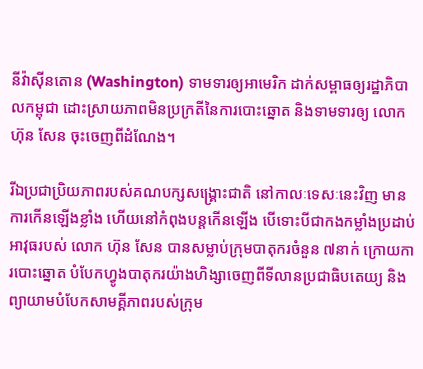នីវ៉ាស៊ីនតោន (Washington) ទាមទារឲ្យអាមេរិក ដាក់សម្ពាធឲ្យរដ្ឋាភិបាលកម្ពុជា ដោះស្រាយភាពមិនប្រក្រតីនៃការបោះឆ្នោត និងទាមទារឲ្យ លោក ហ៊ុន សែន ចុះចេញពីដំណែង។

រីឯប្រជាប្រិយភាពរបស់គណបក្សសង្គ្រោះជាតិ នៅកាលៈទេសៈនេះវិញ មានការកើនឡើងខ្លាំង ហើយនៅកំពុងបន្តកើនឡើង បើទោះបីជាកងកម្លាំងប្រដាប់អាវុធរបស់ លោក ហ៊ុន សែន បានសម្លាប់ក្រុមបាតុករចំនួន ៧នាក់ ក្រោយការបោះឆ្នោត បំបែកហ្វូងបាតុករយ៉ាងហិង្សាចេញពីទីលានប្រជាធិបតេយ្យ និងព្យាយាមបំបែកសាមគ្គីភាពរបស់ក្រុម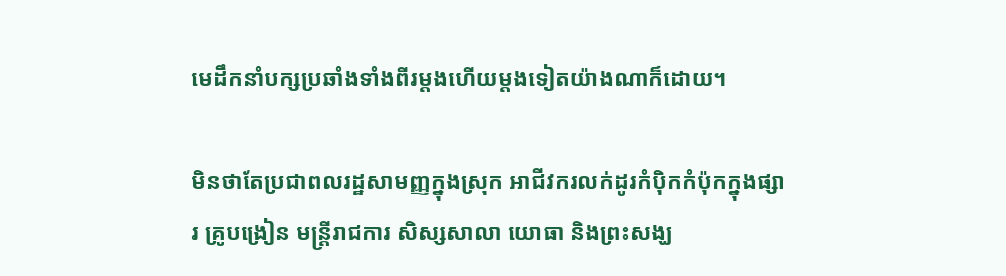មេដឹកនាំបក្សប្រឆាំងទាំងពីរម្តងហើយម្តងទៀតយ៉ាងណាក៏ដោយ។

មិនថាតែប្រជាពលរដ្ឋសាមញ្ញក្នុងស្រុក អាជីវករលក់ដូរកំប៉ិកកំប៉ុកក្នុងផ្សារ គ្រូបង្រៀន មន្ត្រីរាជការ សិស្សសាលា យោធា និងព្រះសង្ឃ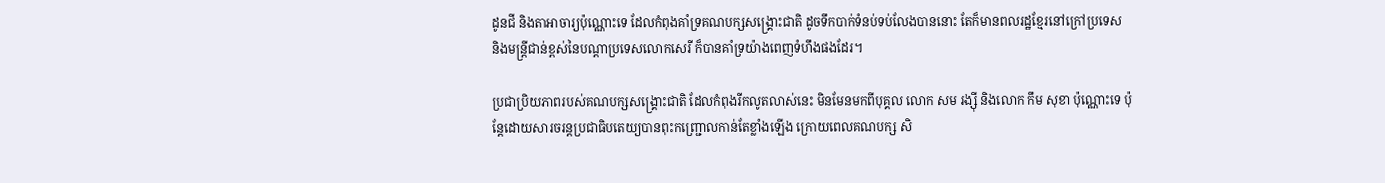ដូនជី និងតាអាចារ្យប៉ុណ្ណោះទេ ដែលកំពុងគាំទ្រគណបក្សសង្គ្រោះជាតិ ដូចទឹកបាក់ទំនប់ទប់លែងបាននោះ តែក៏មានពលរដ្ឋខ្មែរនៅក្រៅប្រទេស និងមន្ត្រីជាន់ខ្ពស់នៃបណ្ដាប្រទេសលោកសេរី ក៏បានគាំទ្រយ៉ាងពេញទំហឹងផងដែរ។

ប្រជាប្រិយភាពរបស់គណបក្សសង្គ្រោះជាតិ ដែលកំពុងរីកលូតលាស់នេះ មិនមែនមកពីបុគ្គល លោក សម រង្ស៊ី និងលោក កឹម សុខា ប៉ុណ្ណោះទេ ប៉ុន្តែដោយសារចរន្តប្រជាធិបតេយ្យបានពុះកញ្ជ្រោលកាន់តែខ្លាំងឡើង ក្រោយពេលគណបក្ស សិ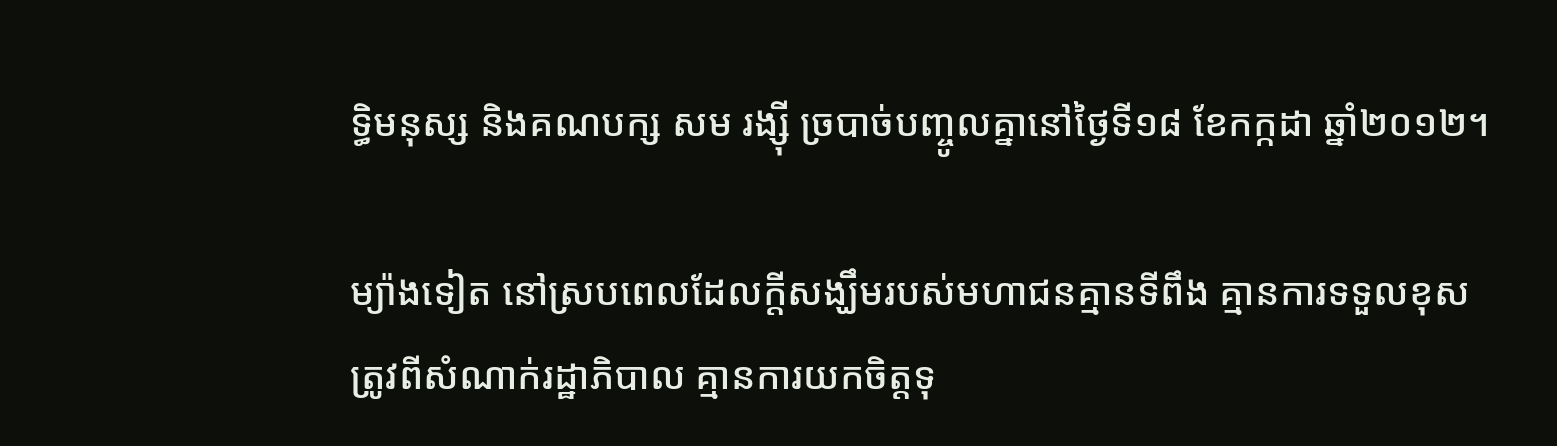ទ្ធិមនុស្ស និងគណបក្ស សម រង្ស៊ី ច្របាច់បញ្ចូលគ្នានៅថ្ងៃទី១៨ ខែកក្កដា ឆ្នាំ២០១២។

ម្យ៉ាងទៀត នៅស្របពេលដែលក្តីសង្ឃឹមរបស់មហាជនគ្មានទីពឹង គ្មានការទទួលខុសត្រូវពីសំណាក់រដ្ឋាភិបាល គ្មានការយកចិត្តទុ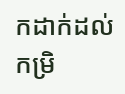កដាក់ដល់កម្រិ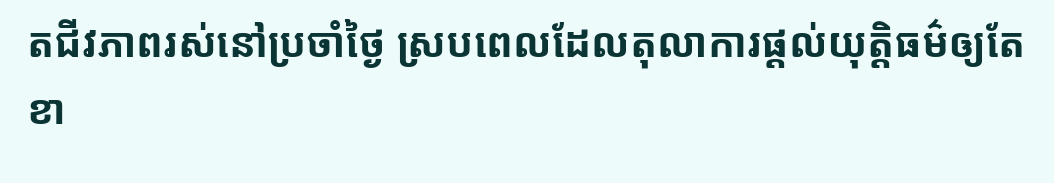តជីវភាពរស់នៅប្រចាំថ្ងៃ ស្របពេលដែលតុលាការផ្តល់យុត្តិធម៌ឲ្យតែខា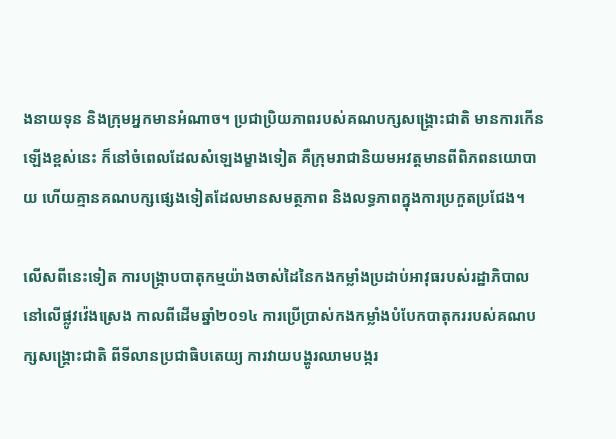ងនាយទុន និងក្រុមអ្នកមានអំណាច។ ប្រជាប្រិយភាពរបស់គណបក្សសង្គ្រោះជាតិ មានការកើនឡើងខ្ពស់នេះ ក៏នៅចំពេលដែលសំឡេងម្ខាងទៀត គឺក្រុមរាជានិយមអវត្តមានពីពិភពនយោបាយ ហើយគ្មានគណបក្សផ្សេងទៀតដែលមានសមត្ថភាព និងលទ្ធភាពក្នុងការប្រកួតប្រជែង។

លើសពីនេះទៀត ការបង្ក្រាបបាតុកម្មយ៉ាងចាស់ដៃនៃកងកម្លាំងប្រដាប់អាវុធរបស់រដ្ឋាភិបាលនៅលើផ្លូវវ៉េងស្រេង កាលពីដើមឆ្នាំ២០១៤ ការប្រើប្រាស់កងកម្លាំងបំបែកបាតុកររបស់គណបក្សសង្គ្រោះជាតិ ពីទីលានប្រជាធិបតេយ្យ ការវាយបង្ហូរឈាមបង្ករ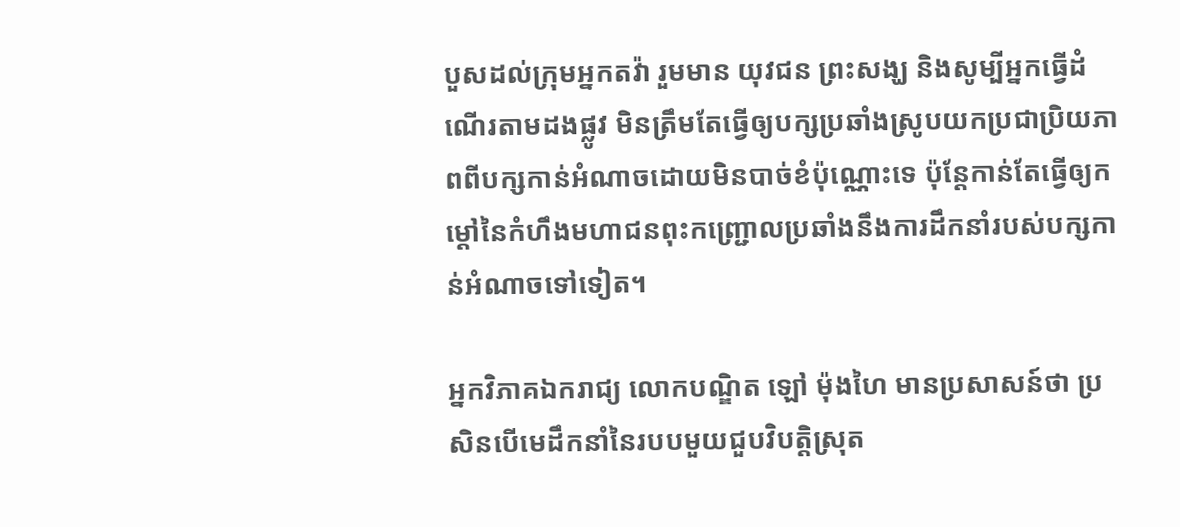បួសដល់ក្រុមអ្នកតវ៉ា រួមមាន យុវជន ព្រះសង្ឃ និងសូម្បីអ្នកធ្វើដំណើរតាមដងផ្លូវ មិនត្រឹមតែធ្វើឲ្យបក្សប្រឆាំងស្រូបយកប្រជាប្រិយភាពពីបក្សកាន់អំណាចដោយមិនបាច់ខំប៉ុណ្ណោះទេ ប៉ុន្តែកាន់តែធ្វើឲ្យកម្ដៅនៃកំហឹងមហាជនពុះកញ្ជ្រោលប្រឆាំងនឹងការដឹកនាំរបស់បក្សកាន់អំណាចទៅទៀត។

អ្នកវិភាគឯករាជ្យ លោកបណ្ឌិត ឡៅ ម៉ុងហៃ មានប្រសាសន៍ថា ប្រសិនបើមេដឹកនាំនៃរបបមួយជួបវិបត្តិស្រុត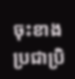ចុះខាងប្រជាប្រិ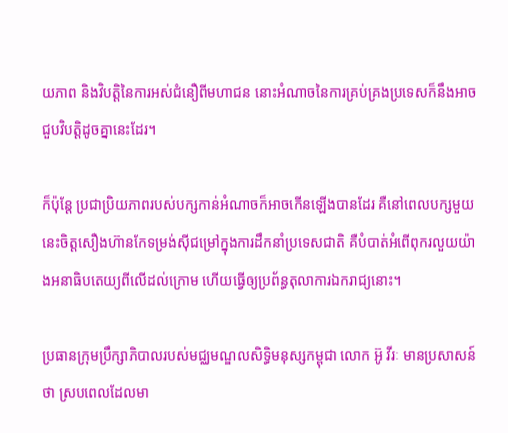យភាព និងវិបត្តិនៃការអស់ជំនឿពីមហាជន នោះអំណាចនៃការគ្រប់គ្រងប្រទេសក៏នឹងអាចជួបវិបត្តិដូចគ្នានេះដែរ។

ក៏ប៉ុន្តែ ប្រជាប្រិយភាពរបស់បក្សកាន់អំណាចក៏អាចកើនឡើងបានដែរ គឺនៅពេលបក្សមួយនេះចិត្តសឿងហ៊ានកែទម្រង់ស៊ីជម្រៅក្នុងការដឹកនាំប្រទេសជាតិ គឺបំបាត់អំពើពុករលួយយ៉ាងអនាធិបតេយ្យពីលើដល់ក្រោម ហើយធ្វើឲ្យប្រព័ន្ធតុលាការឯករាជ្យនោះ។

ប្រធានក្រុមប្រឹក្សាភិបាលរបស់មជ្ឈមណ្ឌលសិទ្ធិមនុស្សកម្ពុជា លោក អ៊ូ វីរៈ មានប្រសាសន៍ថា ស្របពេលដែលមា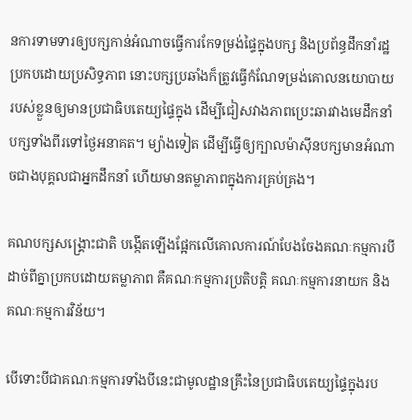នការទាមទារឲ្យបក្សកាន់អំណាចធ្វើការកែទម្រង់ផ្ទៃក្នុងបក្ស និងប្រព័ន្ធដឹកនាំរដ្ឋប្រកបដោយប្រសិទ្ធភាព នោះបក្សប្រឆាំងក៏ត្រូវធ្វើកំណែទម្រង់គោលនយោបាយរបស់ខ្លួនឲ្យមានប្រជាធិបតេយ្យផ្ទៃក្នុង ដើម្បីជៀសវាងភាពប្រេះឆារវាងមេដឹកនាំបក្សទាំងពីរទៅថ្ងៃអនាគត។ ម្យ៉ាងទៀត ដើម្បីធ្វើឲ្យក្បាលម៉ាស៊ីនបក្សមានអំណាចជាងបុគ្គលជាអ្នកដឹកនាំ ហើយមានតម្លាភាពក្នុងការគ្រប់គ្រង។

គណបក្សសង្គ្រោះជាតិ បង្កើតឡើងផ្អែកលើគោលការណ៍បែងចែងគណៈកម្មការបីដាច់ពីគ្នាប្រកបដោយតម្លាភាព គឺគណៈកម្មការប្រតិបត្តិ គណៈកម្មការនាយក និងគណៈកម្មការវិន័យ។

បើទោះបីជាគណៈកម្មការទាំងបីនេះជាមូលដ្ឋានគ្រឹះនៃប្រជាធិបតេយ្យផ្ទៃក្នុងរប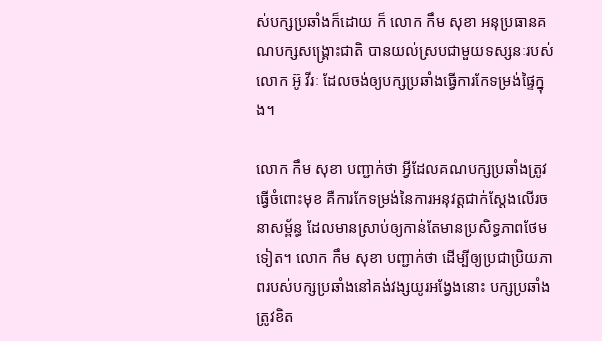ស់បក្សប្រឆាំងក៏ដោយ ក៏ លោក កឹម សុខា អនុប្រធានគណបក្សសង្គ្រោះជាតិ បានយល់ស្របជាមួយទស្សនៈរបស់ លោក អ៊ូ វីរៈ ដែលចង់ឲ្យបក្សប្រឆាំងធ្វើការកែទម្រង់ផ្ទៃក្នុង។

លោក កឹម សុខា បញ្ជាក់ថា អ្វីដែលគណបក្សប្រឆាំងត្រូវធ្វើចំពោះមុខ គឺការកែទម្រង់នៃការអនុវត្តជាក់ស្តែងលើរចនាសម្ព័ន្ធ ដែលមានស្រាប់ឲ្យកាន់តែមានប្រសិទ្ធភាពថែមទៀត។ លោក កឹម សុខា បញ្ជាក់ថា ដើម្បីឲ្យប្រជាប្រិយភាពរបស់បក្សប្រឆាំងនៅគង់វង្សយូរអង្វែងនោះ បក្សប្រឆាំងត្រូវខិត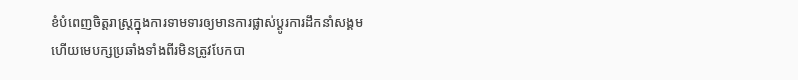ខំបំពេញចិត្តរាស្ត្រក្នុងការទាមទារឲ្យមានការផ្លាស់ប្ដូរការដឹកនាំសង្គម ហើយមេបក្សប្រឆាំងទាំងពីរមិនត្រូវបែកបា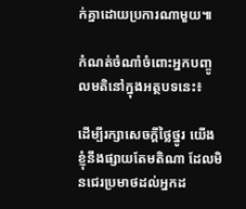ក់គ្នាដោយប្រការណាមួយ៕

កំណត់ចំណាំចំពោះអ្នកបញ្ចូលមតិនៅក្នុងអត្ថបទនេះ៖

ដើម្បីរក្សាសេចក្ដីថ្លៃថ្នូរ យើងខ្ញុំនឹងផ្សាយតែមតិណា ដែលមិនជេរប្រមាថដល់អ្នកដ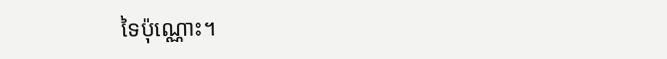ទៃប៉ុណ្ណោះ។